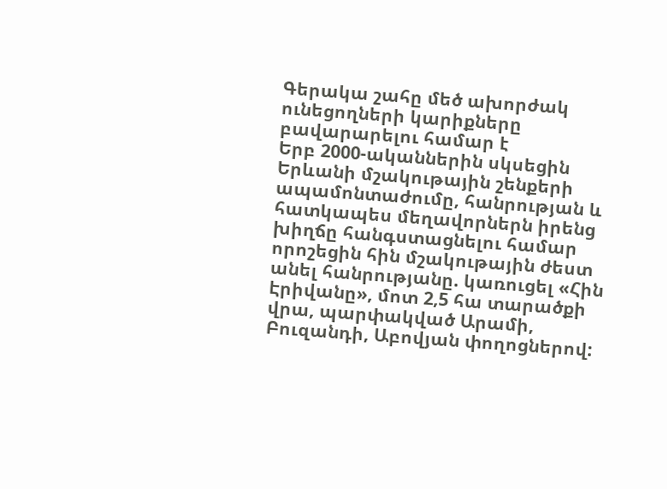Գերակա շահը մեծ ախորժակ ունեցողների կարիքները բավարարելու համար է
Երբ 2000-ականներին սկսեցին Երևանի մշակութային շենքերի ապամոնտաժումը, հանրության և հատկապես մեղավորներն իրենց խիղճը հանգստացնելու համար որոշեցին հին մշակութային ժեստ անել հանրությանը. կառուցել «Հին Էրիվանը», մոտ 2,5 հա տարածքի վրա, պարփակված Արամի, Բուզանդի, Աբովյան փողոցներով: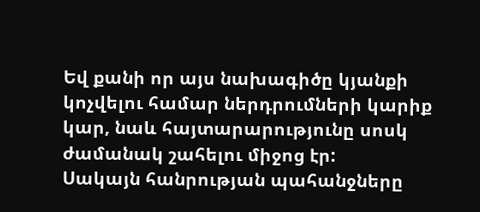Եվ քանի որ այս նախագիծը կյանքի կոչվելու համար ներդրումների կարիք կար, նաև հայտարարությունը սոսկ ժամանակ շահելու միջոց էր:
Սակայն հանրության պահանջները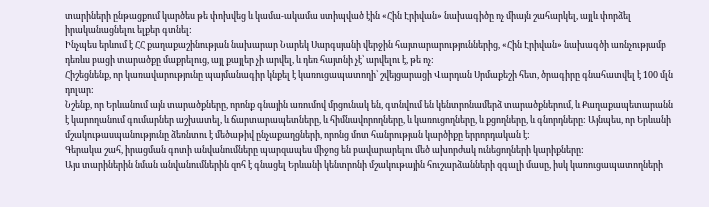տարիների ընթացքում կարծես թե փոխվեց և կամա-ակամա ստիպված էին «Հին Էրիվան» նախագիծը ոչ միայն շահարկել, այլև փորձել իրականացնելու ելքեր գտնել:
Ինչպես երևում է ՀՀ քաղաքաշինության նախարար Նարեկ Սարգսյանի վերջին հայտարարություններից, «Հին Էրիվան» նախագծի առնչությամբ դեռևս բացի տարածքը մաքրելուց, այլ քայլեր չի արվել, և դեռ հայտնի չէ՝ արվելու է, թե ոչ:
Հիշեցնենք, որ կառավարությունը պայմանագիր կնքել է կառուցապատողի՝ շվեյցարացի Վարդան Սրմաքեշի հետ, ծրագիրը գնահատվել է 100 մլն դոլար:
Նշենք, որ Երևանում այն տարածքները, որոնք գնային առումով մրցունակ են, գտնվում են կենտրոնամերձ տարածքներում, և Քաղաքապետարանն է կարողանում գումարներ աշխատել, և ճարտարապետները, և հիմնավորողները, և կառուցողները, և քցողները, և գնորդները: Այնպես, որ Երևանի մշակութասպանությունը ձեռնտու է մեծաթիվ ընչաքաղցների, որոնց մոտ հանրության կարծիքը երրորդական է:
Գերակա շահ, իրացման գոտի անվանումները պարզապես միջոց են բավարարելու մեծ ախորժակ ունեցողների կարիքները:
Այս տարիներին նման անվանումներին զոհ է գնացել Երևանի կենտրոնի մշակութային հուշարձանների զգալի մասը, իսկ կառուցապատողների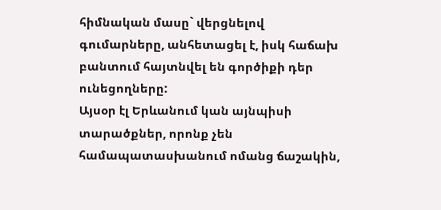հիմնական մասը` վերցնելով գումարները, անհետացել է, իսկ հաճախ բանտում հայտնվել են գործիքի դեր ունեցողները:
Այսօր էլ Երևանում կան այնպիսի տարածքներ, որոնք չեն համապատասխանում ոմանց ճաշակին,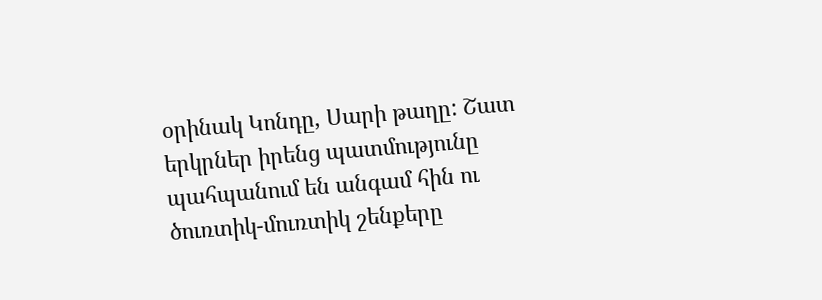օրինակ Կոնդը, Սարի թաղը: Շատ երկրներ իրենց պատմությունը պահպանում են անգամ հին ու ծուռտիկ-մուռտիկ շենքերը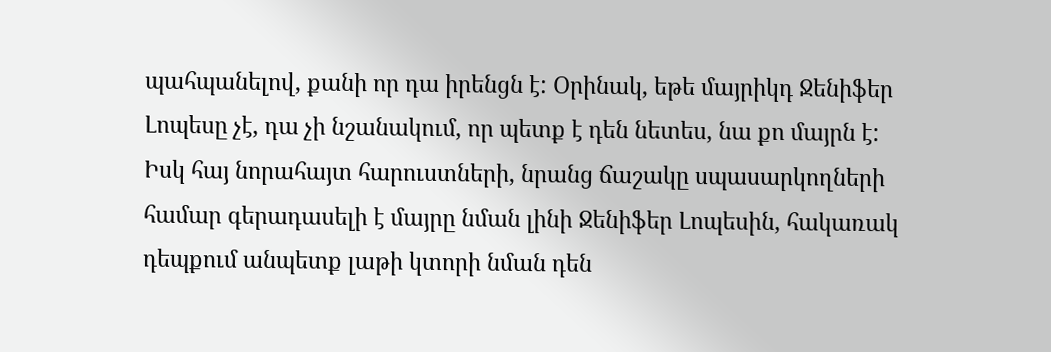պահպանելով, քանի որ դա իրենցն է: Օրինակ, եթե մայրիկդ Ջենիֆեր Լոպեսը չէ, դա չի նշանակում, որ պետք է դեն նետես, նա քո մայրն է:
Իսկ հայ նորահայտ հարուստների, նրանց ճաշակը սպասարկողների համար գերադասելի է մայրը նման լինի Ջենիֆեր Լոպեսին, հակառակ դեպքում անպետք լաթի կտորի նման դեն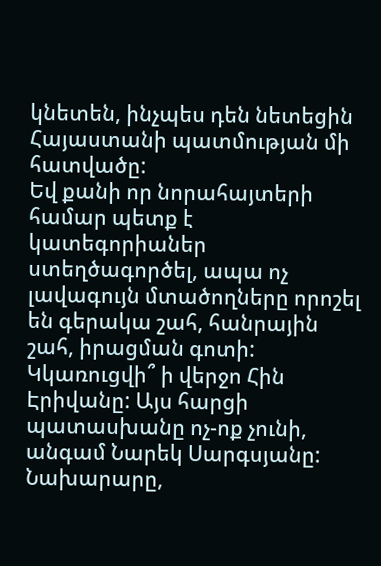կնետեն, ինչպես դեն նետեցին Հայաստանի պատմության մի հատվածը:
Եվ քանի որ նորահայտերի համար պետք է կատեգորիաներ ստեղծագործել, ապա ոչ լավագույն մտածողները որոշել են գերակա շահ, հանրային շահ, իրացման գոտի:
Կկառուցվի՞ ի վերջո Հին Էրիվանը: Այս հարցի պատասխանը ոչ-ոք չունի, անգամ Նարեկ Սարգսյանը: Նախարարը,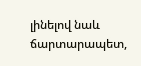լինելով նաև ճարտարապետ,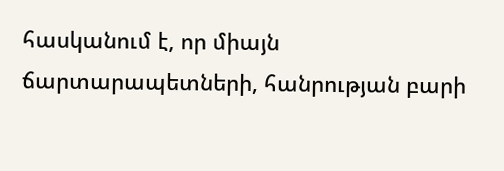հասկանում է, որ միայն ճարտարապետների, հանրության բարի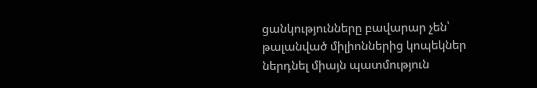ցանկությունները բավարար չեն՝ թալանված միլիոններից կոպեկներ ներդնել միայն պատմություն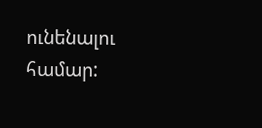ունենալու համար: